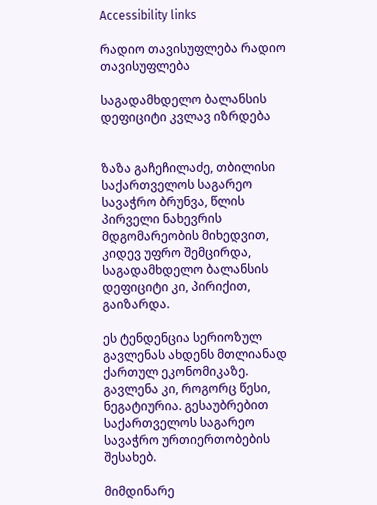Accessibility links

რადიო თავისუფლება რადიო თავისუფლება

საგადამხდელო ბალანსის დეფიციტი კვლავ იზრდება


ზაზა გაჩეჩილაძე, თბილისი საქართველოს საგარეო სავაჭრო ბრუნვა, წლის პირველი ნახევრის მდგომარეობის მიხედვით, კიდევ უფრო შემცირდა, საგადამხდელო ბალანსის დეფიციტი კი, პირიქით, გაიზარდა.

ეს ტენდენცია სერიოზულ გავლენას ახდენს მთლიანად ქართულ ეკონომიკაზე. გავლენა კი, როგორც წესი, ნეგატიურია. გესაუბრებით საქართველოს საგარეო სავაჭრო ურთიერთობების შესახებ.

მიმდინარე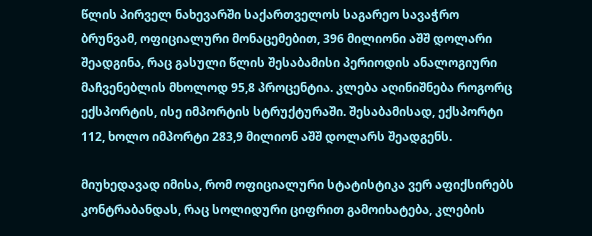წლის პირველ ნახევარში საქართველოს საგარეო სავაჭრო ბრუნვამ, ოფიციალური მონაცემებით, 396 მილიონი აშშ დოლარი შეადგინა, რაც გასული წლის შესაბამისი პერიოდის ანალოგიური მაჩვენებლის მხოლოდ 95,8 პროცენტია. კლება აღინიშნება როგორც ექსპორტის, ისე იმპორტის სტრუქტურაში. შესაბამისად, ექსპორტი 112, ხოლო იმპორტი 283,9 მილიონ აშშ დოლარს შეადგენს.

მიუხედავად იმისა, რომ ოფიციალური სტატისტიკა ვერ აფიქსირებს კონტრაბანდას, რაც სოლიდური ციფრით გამოიხატება, კლების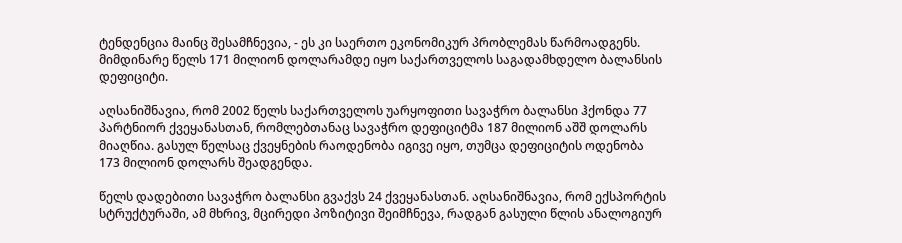ტენდენცია მაინც შესამჩნევია, - ეს კი საერთო ეკონომიკურ პრობლემას წარმოადგენს. მიმდინარე წელს 171 მილიონ დოლარამდე იყო საქართველოს საგადამხდელო ბალანსის დეფიციტი.

აღსანიშნავია, რომ 2002 წელს საქართველოს უარყოფითი სავაჭრო ბალანსი ჰქონდა 77 პარტნიორ ქვეყანასთან, რომლებთანაც სავაჭრო დეფიციტმა 187 მილიონ აშშ დოლარს მიაღწია. გასულ წელსაც ქვეყნების რაოდენობა იგივე იყო, თუმცა დეფიციტის ოდენობა 173 მილიონ დოლარს შეადგენდა.

წელს დადებითი სავაჭრო ბალანსი გვაქვს 24 ქვეყანასთან. აღსანიშნავია, რომ ექსპორტის სტრუქტურაში, ამ მხრივ, მცირედი პოზიტივი შეიმჩნევა, რადგან გასული წლის ანალოგიურ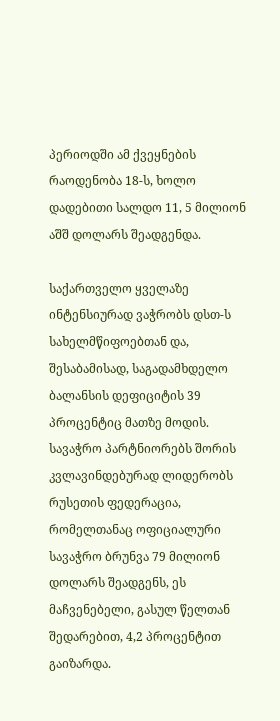პერიოდში ამ ქვეყნების რაოდენობა 18-ს, ხოლო დადებითი სალდო 11, 5 მილიონ აშშ დოლარს შეადგენდა.

საქართველო ყველაზე ინტენსიურად ვაჭრობს დსთ-ს სახელმწიფოებთან და, შესაბამისად, საგადამხდელო ბალანსის დეფიციტის 39 პროცენტიც მათზე მოდის.
სავაჭრო პარტნიორებს შორის კვლავინდებურად ლიდერობს რუსეთის ფედერაცია, რომელთანაც ოფიციალური სავაჭრო ბრუნვა 79 მილიონ დოლარს შეადგენს, ეს მაჩვენებელი, გასულ წელთან შედარებით, 4,2 პროცენტით გაიზარდა.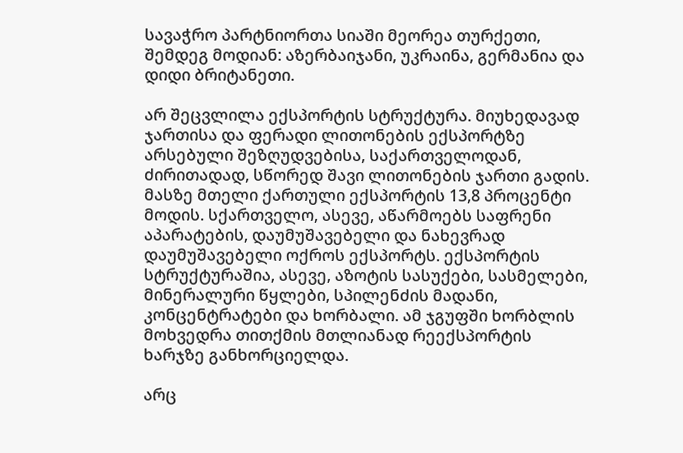სავაჭრო პარტნიორთა სიაში მეორეა თურქეთი, შემდეგ მოდიან: აზერბაიჯანი, უკრაინა, გერმანია და დიდი ბრიტანეთი.

არ შეცვლილა ექსპორტის სტრუქტურა. მიუხედავად ჯართისა და ფერადი ლითონების ექსპორტზე არსებული შეზღუდვებისა, საქართველოდან, ძირითადად, სწორედ შავი ლითონების ჯართი გადის. მასზე მთელი ქართული ექსპორტის 13,8 პროცენტი მოდის. სქართველო, ასევე, აწარმოებს საფრენი აპარატების, დაუმუშავებელი და ნახევრად დაუმუშავებელი ოქროს ექსპორტს. ექსპორტის სტრუქტურაშია, ასევე, აზოტის სასუქები, სასმელები, მინერალური წყლები, სპილენძის მადანი, კონცენტრატები და ხორბალი. ამ ჯგუფში ხორბლის მოხვედრა თითქმის მთლიანად რეექსპორტის ხარჯზე განხორციელდა.

არც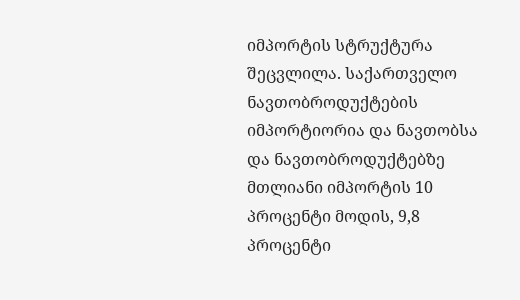იმპორტის სტრუქტურა შეცვლილა. საქართველო ნავთობროდუქტების იმპორტიორია და ნავთობსა და ნავთობროდუქტებზე მთლიანი იმპორტის 10 პროცენტი მოდის, 9,8 პროცენტი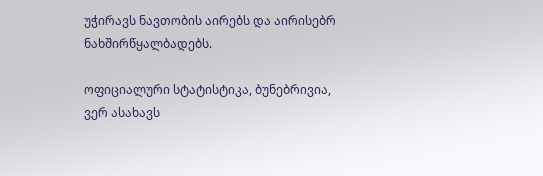უჭირავს ნავთობის აირებს და აირისებრ ნახშირწყალბადებს.

ოფიციალური სტატისტიკა, ბუნებრივია, ვერ ასახავს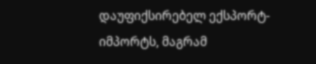დაუფიქსირებელ ექსპორტ-იმპორტს, მაგრამ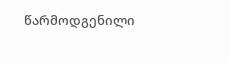წარმოდგენილი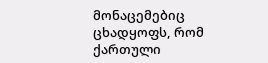მონაცემებიც ცხადყოფს, რომ ქართული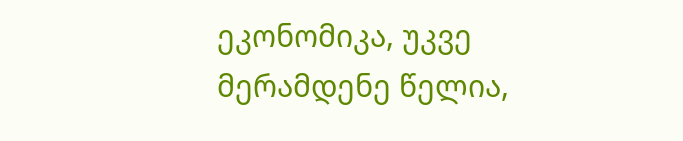ეკონომიკა, უკვე მერამდენე წელია,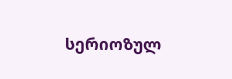სერიოზულ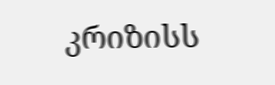კრიზისს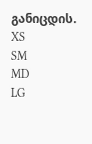განიცდის.
XS
SM
MD
LG